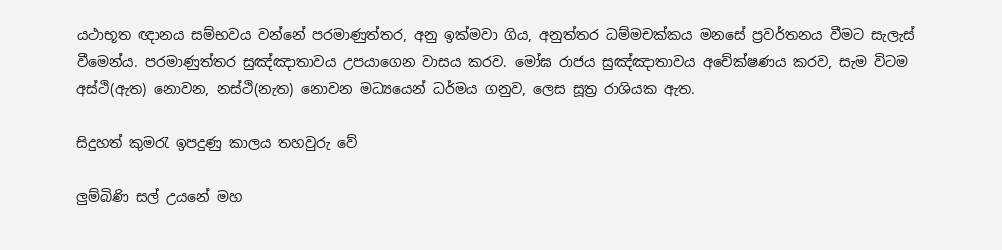යථාභූත ඥානය සම්භවය වන්නේ පරමාණුත්තර, අනු ඉක්මවා ගිය, අනුත්තර ධම්මචක්කය මනසේ ප්‍රවර්තනය වීමට සැලැස් වීමෙන්ය. පරමාණුත්තර සුඤ්ඤාතාවය උපයාගෙන වාසය කරව. මෝඝ රාජය සුඤ්ඤාතාවය අචේක්ෂණය කරව, සැම විටම අස්ථි(ඇත) නොවන, නස්ථි(නැත) නොවන මධ්‍යයෙන් ධර්මය ගනුව, ලෙස සූත්‍ර රාශියක ඇත.

සිදුහත් කුමරැ ඉපදුණු කාලය තහවුරු වේ

ලුම්බිණි සල් උයනේ මහ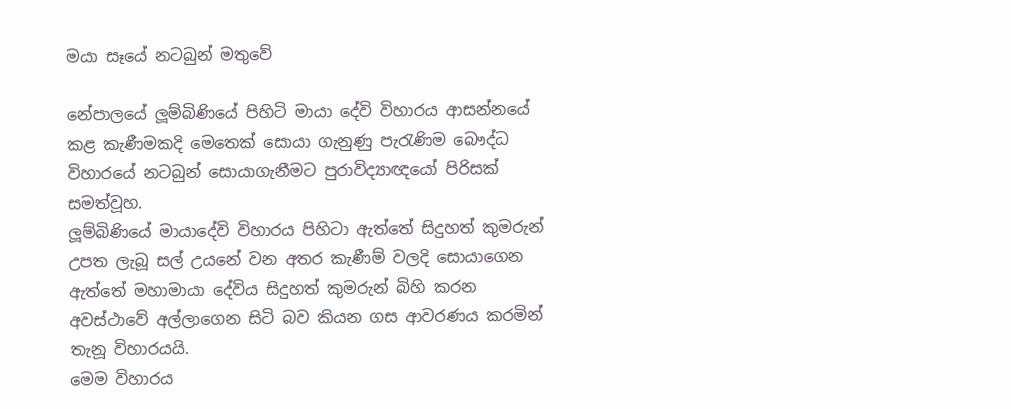මයා සෑයේ නටබුන් මතුවේ

නේපාලයේ ලූම්බිණියේ පිහිටි මායා දේවි විහාරය ආසන්නයේ කළ කැණීමකදි මෙතෙක් සොයා ගැනුණු පැරැණිම බෞද්ධ විහාරයේ නටබුන් සොයාගැනීමට පුරාවිද්‍යාඥයෝ පිරිසක් සමත්වූහ.
ලූම්බිණියේ මායාදේවි විහාරය පිහිටා ඇත්තේ සිදුහත් කුමරුන් උපත ලැබූ සල් උයනේ වන අතර කැණීම් වලදි සොයාගෙන ඇත්තේ මහාමායා දේවිය සිදුහත් කුමරුන් බිහි කරන අවස්ථාවේ අල්ලාගෙන සිටි බව කියන ගස ආවරණය කරමින් තැනූ විහාරයයි.
මෙම විහාරය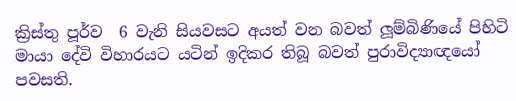ක්‍රිස්තු පූර්ව  6 වැනි සියවසට අයත් වන බවත් ලූම්බිණියේ පිහිටි මායා දේවි විහාරයට යටින් ඉදිකර තිබූ බවත් පුරාවිද්‍යාඥයෝ පවසති.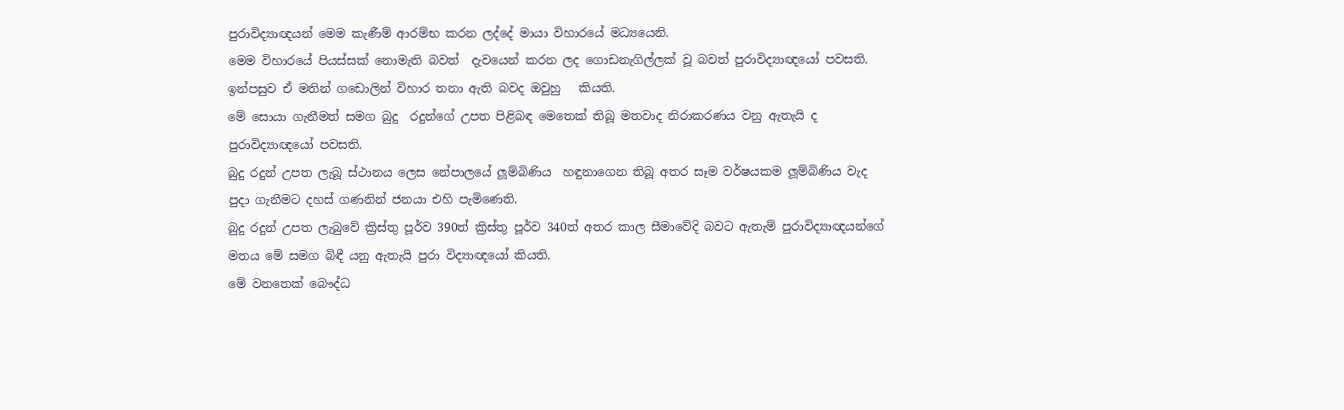පුරාවිද්‍යාඥයන් මෙම කැණීම් ආරම්භ කරන ලද්දේ මායා විහාරයේ මධ්‍යයෙනි.
මෙම විහාරයේ පියස්සක් නොමැති බවත්  දැවයෙන් කරන ලද ගොඩනැගිල්ලක් වූ බවත් පුරාවිද්‍යාඥයෝ පවසති. ඉන්පසුව ඒ මතින් ගඩොලින් විහාර තනා ඇති බවද ඔවුහු   කියති.
මේ සොයා ගැනීමත් සමග බුදු  රදුන්ගේ උපත පිළිබඳ මෙතෙක් තිබූ මතවාද නිරාකරණය වනු ඇතැයි ද පුරාවිද්‍යාඥයෝ පවසති.
බුදු රදුන් උපත ලැබූ ස්ථානය ලෙස නේපාලයේ ලූම්බිණිය  හඳුනාගෙන තිබූ අතර සෑම වර්ෂයකම ලූම්බිණිය වැද පුදා ගැනීමට දහස් ගණනින් ජනයා එහි පැමිණෙති.
බුදු රදුන් උපත ලැබුවේ ක්‍රිස්තු පූර්ව 390ත් ක්‍රිස්තු පූර්ව 340ත් අතර කාල සීමාවේදි බවට ඇතැම් පුරාවිද්‍යාඥයන්ගේ මතය මේ සමග බිඳී යනු ඇතැයි පුරා විද්‍යාඥයෝ කියති.
මේ වනතෙක් බෞද්ධ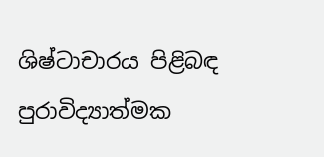ශිෂ්ටාචාරය පිළිබඳ පුරාවිද්‍යාත්මක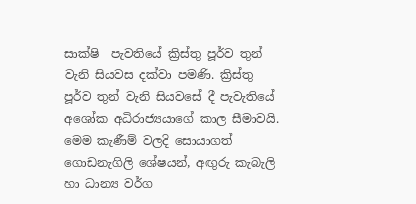සාක්ෂි  පැවතියේ ක්‍රිස්තු පූර්ව තුන් වැනි සියවස දක්වා පමණි. ක්‍රිස්තු පූර්ව තුන් වැනි සියවසේ දී පැවැතියේ අශෝක අධිරාජ්‍යයාගේ කාල සීමාවයි.
මෙම කැණීම් වලදි සොයාගත් ගොඩනැගිලි ශේෂයන්, අඟුරු කැබැලි හා ධාන්‍ය වර්ග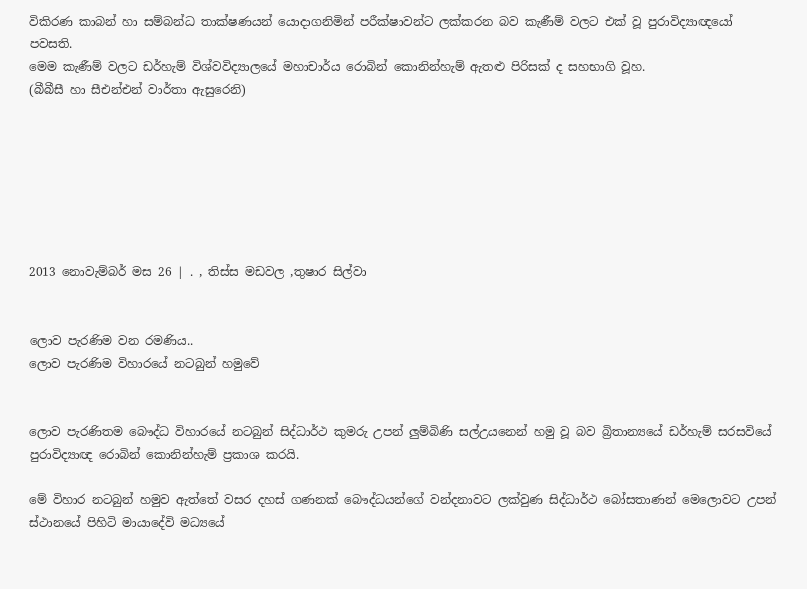විකිරණ කාබන් හා සම්බන්ධ තාක්ෂණයන් යොදාගනිමින් පරීක්ෂාවන්ට ලක්කරන බව කැණීම් වලට එක් වූ පුරාවිද්‍යාඥයෝ   පවසති.
මෙම කැණීම් වලට ඩර්හැම් විශ්වවිද්‍යාලයේ මහාචාර්ය රොබින් කොනින්හැම් ඇතළු පිරිසක් ද සහභාගි වූහ.
(බීබීසී හා සීඑන්එන් වාර්තා ඇසුරෙනි)







2013 නොවැම්බර් මස 26 | . , තිස්ස මඩවල ,තුෂාර සිල්වා


ලොව පැරණිම වන රමණිය..
ලොව පැරණිම විහාරයේ නටබුන් හමුවේ


ලොව පැරණිතම බෞද්ධ විහාරයේ නටබුන් සිද්ධාර්ථ කුමරු උපන් ලුම්බිණි සල්උයනෙන් හමු වූ බව බ්‍රිතාන්‍යයේ ඩර්හැම් සරසවියේ පුරාවිද්‍යාඥ රොබින් කොනින්හැම් ප්‍රකාශ කරයි.

මේ විහාර නටබුන් හමුව ඇත්තේ වසර දහස්‌ ගණනක්‌ බෞද්ධයන්ගේ වන්දනාවට ලක්‌වුණ සිද්ධාර්ථ බෝසතාණන් මෙලොවට උපන් ස්‌ථානයේ පිහිටි මායාදේවි මධ්‍යයේ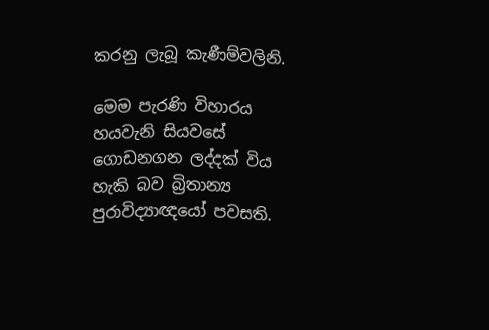කරනු ලැබූ කැණීම්වලිනි.

මෙම පැරණි විහාරය හයවැනි සියවසේ ගොඩනගන ලද්දක්‌ විය හැකි බව බ්‍රිතාන්‍ය පුරාවිද්‍යාඥයෝ පවසති.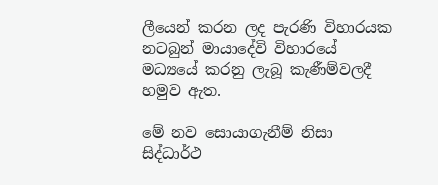ලීයෙන් කරන ලද පැරණි විහාරයක නටබුන් මායාදේවි විහාරයේ මධ්‍යයේ කරනු ලැබූ කැණීම්වලදී හමුව ඇත.

මේ නව සොයාගැනීම් නිසා සිද්ධාර්ථ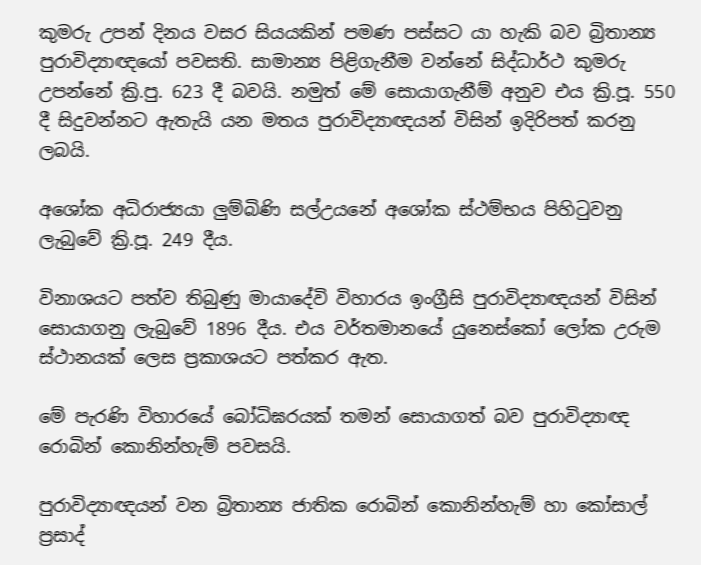කුමරු උපන් දිනය වසර සියයකින් පමණ පස්‌සට යා හැකි බව බ්‍රිතාන්‍ය පුරාවිද්‍යාඥයෝ පවසති. සාමාන්‍ය පිළිගැනීම වන්නේ සිද්ධාර්ථ කුමරු උපන්නේ ක්‍රි.පු. 623 දී බවයි. නමුත් මේ සොයාගැනීම් අනුව එය ක්‍රි.පූ. 550 දී සිදුවන්නට ඇතැයි යන මතය පුරාවිද්‍යාඥයන් විසින් ඉදිරිපත් කරනු ලබයි.

අශෝක අධිරාජ්‍යයා ලුම්බිණි සල්උයනේ අශෝක ස්‌ථම්භය පිහිටුවනු ලැබුවේ ක්‍රි.පූ. 249 දීය.

විනාශයට පත්ව තිබුණු මායාදේවි විහාරය ඉංග්‍රීසි පුරාවිද්‍යාඥයන් විසින් සොයාගනු ලැබුවේ 1896 දීය. එය වර්තමානයේ යුනෙස්‌කෝ ලෝක උරුම ස්‌ථානයක්‌ ලෙස ප්‍රකාශයට පත්කර ඇත.

මේ පැරණි විහාරයේ බෝධිඝරයක්‌ තමන් සොයාගත් බව පුරාවිද්‍යාඥ රොබින් කොනින්හැම් පවසයි.

පුරාවිද්‍යාඥයන් වන බ්‍රිතාන්‍ය ජාතික රොබින් කොනින්හැම් හා කෝසාල් ප්‍රසාද්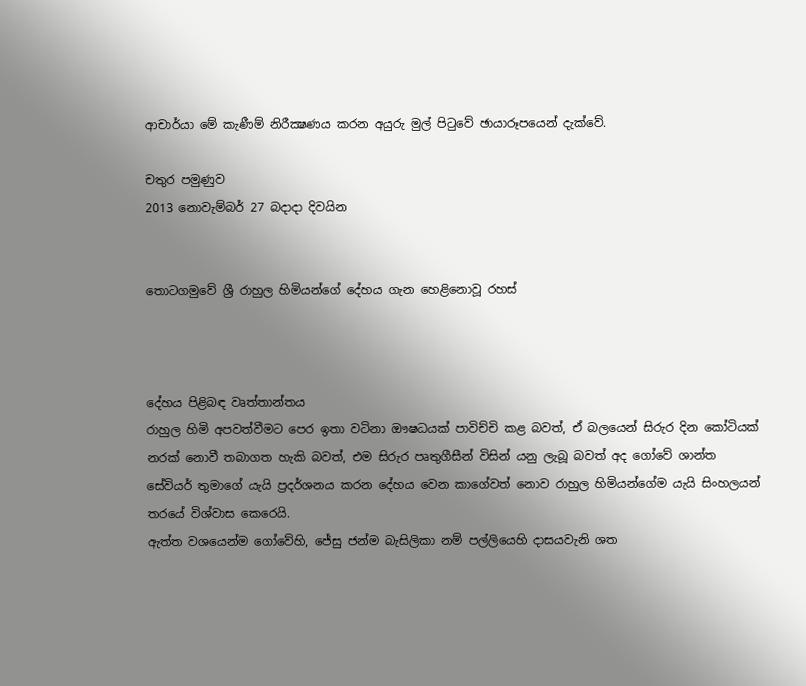ආචාර්යා මේ කැණීම් නිරීක්‍ෂණය කරන අයුරු මුල් පිටුවේ ඡායාරූපයෙන් දැක්‌වේ.

චතුර පමුණුව
2013 නොවැම්බර් 27 බදාදා දිවයින


තොටගමුවේ ශ්‍රී රාහුල හිමියන්ගේ දේහය ගැන හෙළිනොවූ රහස්



දේහය පිළිබඳ වෘත්තාන්තය
රාහුල හිමි අපවත්වීමට පෙර ඉතා වටිනා ඖෂධයක් පාවිච්චි කළ බවත්, ඒ බලයෙන් සිරුර දින කෝටියක් නරක් නොවී තබාගත හැකි බවත්, එම සිරුර පෘතුගීසීන් විසින් යනු ලැබූ බවත් අද ගෝවේ ශාන්ත සේවියර් තුමාගේ යැයි ප්‍රදර්ශනය කරන දේහය වෙන කාගේවත් නොව රාහුල හිමියන්ගේම යැයි සිංහලයන් තරයේ විශ්වාස කෙරෙයි.
ඇත්ත වශයෙන්ම ගෝවේහි, ජේසු ජන්ම බැසිලිකා නම් පල්ලියෙහි දාසයවැනි ශත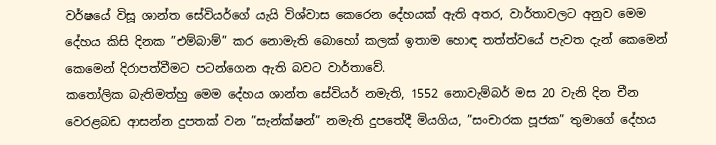වර්ෂයේ විසූ ශාන්ත සේවියර්ගේ යැයි විශ්වාස කෙරෙන දේහයක් ඇති අතර, වාර්තාවලට අනුව මෙම දේහය කිසි දිනක ”එම්බාම්” කර නොමැති බොහෝ කලක් ඉතාම හොඳ තත්ත්වයේ පැවත දැන් කෙමෙන් කෙමෙන් දිරාපත්වීමට පටන්ගෙන ඇති බවට වාර්තාවේ.
කතෝලික බැතිමත්හු මෙම දේහය ශාන්ත සේවියර් නමැති, 1552 නොවැම්බර් මස 20 වැනි දින චීන වෙරළබඩ ආසන්න දුපතක් වන ”සැන්ක්ෂන්” නමැති දුපතේදී මියගිය, ”සංචාරක පූජක” තුමාගේ දේහය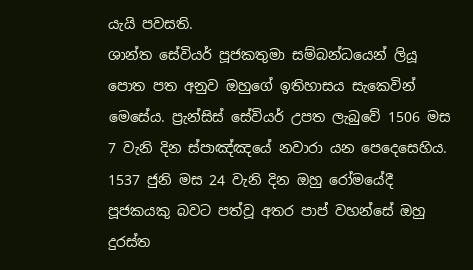යැයි පවසති.
ශාන්ත සේවියර් පූජකතුමා සම්බන්ධයෙන් ලියූ පොත පත අනුව ඔහුගේ ඉතිහාසය සැකෙවින් මෙසේය. ප්‍රැන්සිස් සේවියර් උපත ලැබුවේ 1506 මස 7 වැනි දින ස්පාඤ්ඤයේ නවාරා යන පෙදෙසෙහිය. 1537 ජුනි මස 24 වැනි දින ඔහු රෝමයේදී පූජකයකු බවට පත්වූ අතර පාප් වහන්සේ ඔහු දුරස්ත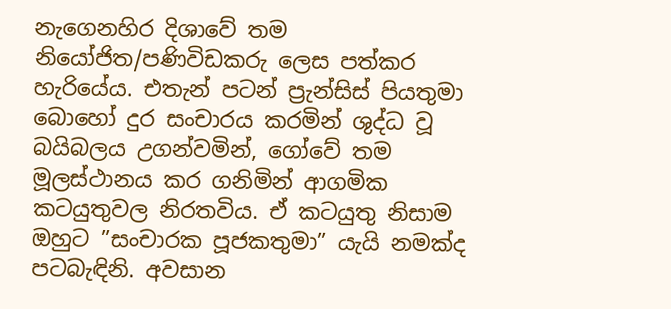නැගෙනහිර දිශාවේ තම නියෝජිත/පණිවිඩකරු ලෙස පත්කර හැරියේය. එතැන් පටන් ප්‍රැන්සිස් පියතුමා බොහෝ දුර සංචාරය කරමින් ශුද්ධ වූ බයිබලය උගන්වමින්, ගෝවේ තම මූලස්ථානය කර ගනිමින් ආගමික කටයුතුවල නිරතවිය. ඒ කටයුතු නිසාම ඔහුට ”සංචාරක පූජකතුමා” යැයි නමක්ද පටබැඳිනි. අවසාන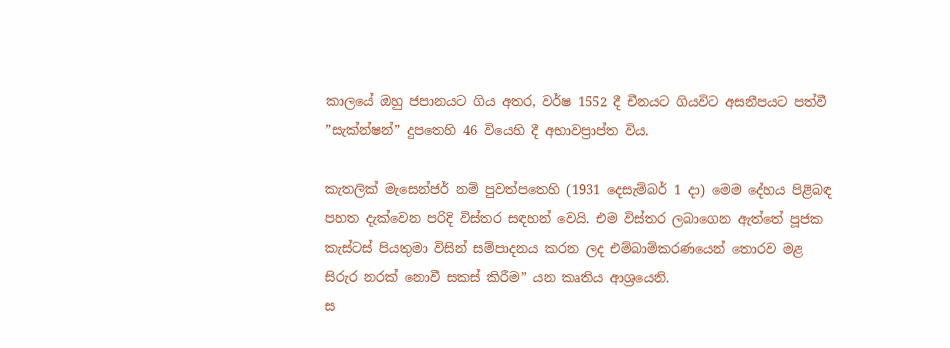කාලයේ ඔහු ජපානයට ගිය අතර, වර්ෂ 1552 දී චීනයට ගියවිට අසනීපයට පත්වී ”සැක්න්ෂන්” දුපතෙහි 46 වියෙහි දී අභාවප්‍රාප්ත විය.

කැතලික් මැසෙන්ජර් නම් පුවත්පතෙහි (1931 දෙසැම්බර් 1 දා) මෙම දේහය පිළිබඳ පහත දැක්වෙන පරිදි විස්තර සඳහන් වෙයි. එම විස්තර ලබාගෙන ඇත්තේ පූජක කැස්ටස් පියතුමා විසින් සම්පාදනය කරන ලද එම්බාම්කරණයෙන් තොරව මළ සිරුර නරක් නොවී සකස් කිරීම” යන කෘතිය ආශ්‍රයෙනි.
ස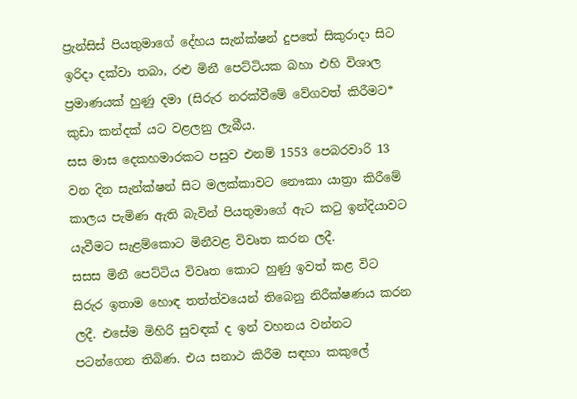ප්‍රැන්සිස් පියතුමාගේ දේහය සැන්ක්ෂන් දුපතේ සිකුරාදා සිට ඉරිදා දක්වා තබා, රළු මිනී පෙට්ටියක බහා එහි විශාල ප්‍රමාණයක් හුණු දමා (සිරුර නරක්වීමේ වේගවත් කිරීමට* කුඩා කන්දක් යට වළලනු ලැබීය.
සස මාස දෙකහමාරකට පසුව එනම් 1553 පෙබරවාරි 13 වන දින සැන්ක්ෂන් සිට මලක්කාවට නෞකා යාත්‍රා කිරීමේ කාලය පැමිණ ඇති බැවින් පියතුමාගේ ඇට කටු ඉන්දියාවට යැවීමට සැළම්කොට මිනීවළ විවෘත කරන ලදී.
සසස මිනී පෙට්ටිය විවෘත කොට හුණු ඉවත් කළ විට සිරුර ඉතාම හොඳ තත්ත්වයෙන් තිබෙනු නිරීක්ෂණය කරන ලදී. එසේම මිහිරි සුවඳක් ද ඉන් වහනය වන්නට පටන්ගෙන තිබිණ. එය සනාථ කිරීම සඳහා කකුලේ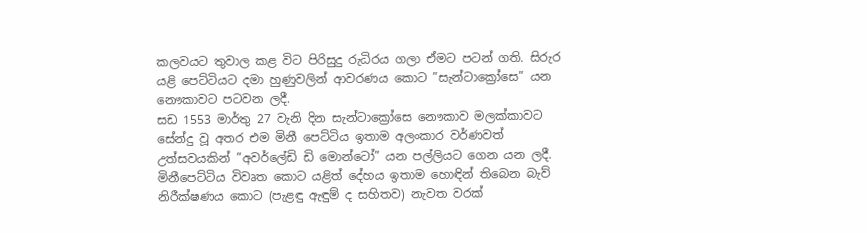කලවයට තුවාල කළ විට පිරිසුදු රුධිරය ගලා ඒමට පටන් ගති. සිරුර යළි පෙට්ටියට දමා හුණුවලින් ආවරණය කොට ”සැන්ටාක්‍රෝසෙ” යන නෞකාවට පටවන ලදී.
සඩ 1553 මාර්තු 27 වැනි දින සැන්ටාක්‍රෝසෙ නෞකාව මලක්කාවට සේන්දු වූ අතර එම මිනී පෙට්ටිය ඉතාම අලංකාර වර්ණවත් උත්සවයකින් ”අවර්ලේඩි ඩි මොන්ටෝ” යන පල්ලියට ගෙන යන ලදී. මිනීපෙට්ටිය විවෘත කොට යළිත් දේහය ඉතාම හොඳින් තිබෙන බැව් නිරීක්ෂණය කොට (පැළඳු ඇඳුම් ද සහිතව) නැවත වරක්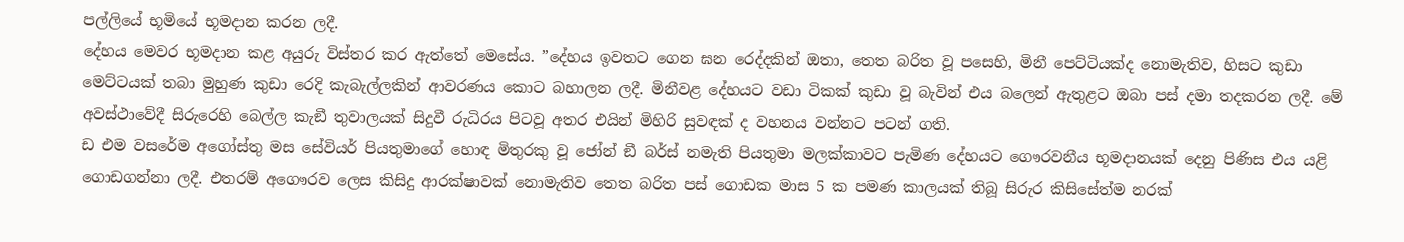පල්ලියේ භූමියේ භූමදාන කරන ලදී.
දේහය මෙවර භූමදාන කළ අයුරු විස්තර කර ඇත්තේ මෙසේය. ”දේහය ඉවතට ගෙන ඝන රෙද්දකින් ඔතා, තෙත බරිත වූ පසෙහි, මිනී පෙට්ටියක්ද නොමැතිව, හිසට කුඩා මෙට්ටයක් තබා මුහුණ කුඩා රෙදි කැබැල්ලකින් ආවරණය කොට බහාලන ලදී. මිනීවළ දේහයට වඩා ටිකක් කුඩා වූ බැවින් එය බලෙන් ඇතුළට ඔබා පස් දමා තදකරන ලදී. මේ අවස්ථාවේදී සිරුරෙහි බෙල්ල කැඞී තුවාලයක් සිදුවී රුධිරය පිටවූ අතර එයින් මිහිරි සුවඳක් ද වහනය වන්නට පටන් ගති.
ඩ එම වසරේම අගෝස්තු මස සේවියර් පියතුමාගේ හොඳ මිතුරකු වූ ජෝන් ඞී බර්ස් නමැති පියතුමා මලක්කාවට පැමිණ දේහයට ගෞරවනීය භූමදානයක් දෙනු පිණිස එය යළි ගොඩගන්නා ලදී. එතරම් අගෞරව ලෙස කිසිදු ආරක්ෂාවක් නොමැතිව තෙත බරිත පස් ගොඩක මාස 5 ක පමණ කාලයක් තිබූ සිරුර කිසිසේත්ම නරක්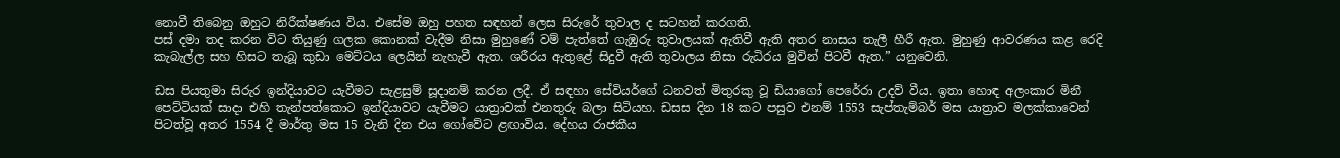නොවී තිබෙනු ඔහුට නිරීක්ෂණය විය. එසේම ඔහු පහත සඳහන් ලෙස සිරුරේ තුවාල ද සටහන් කරගති.
පස් දමා තද කරන විට තියුණු ගලක කොනක් වැදීම නිසා මුහුණේ වම් පැත්තේ ගැඹුරු තුවාලයක් ඇතිවී ඇති අතර නාසය තැලී හීරී ඇත. මුහුණු ආවරණය කළ රෙදි කැබැල්ල සහ හිසට තැබූ කුඩා මෙට්ටය ලෙයින් නැහැවී ඇත. ශරීරය ඇතුළේ සිදුවී ඇති තුවාලය නිසා රුධිරය මුවින් පිටවී ඇත.” යනුවෙනි.

ඩස පියතුමා සිරුර ඉන්දියාවට යැවීමට සැළසුම් සූදානම් කරන ලදී. ඒ සඳහා සේවියර්ගේ ධනවත් මිතුරකු වූ ඩියාගෝ පෙරේරා උදව් වීය. ඉතා හොඳ අලංකාර මිනී පෙට්ටියක් සාදා එහි තැන්පත්කොට ඉන්දියාවට යැවීමට යාත්‍රාවක් එනතුරු බලා සිටියහ. ඩසස දින 18 කට පසුව එනම් 1553 සැප්තැම්බර් මස යාත්‍රාව මලක්කාවෙන් පිටත්වූ අතර 1554 දී මාර්තු මස 15 වැනි දින එය ගෝවේට ළඟාවිය. දේහය රාජකීය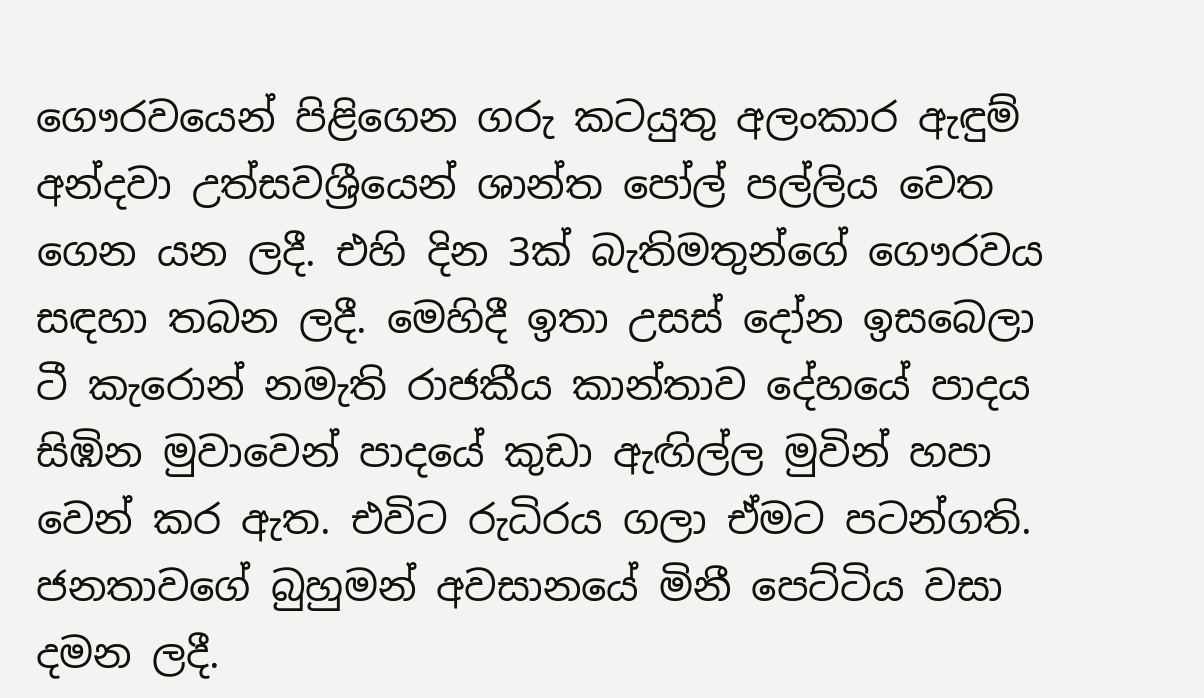ගෞරවයෙන් පිළිගෙන ගරු කටයුතු අලංකාර ඇඳුම් අන්දවා උත්සවශ්‍රීයෙන් ශාන්ත පෝල් පල්ලිය වෙත ගෙන යන ලදී. එහි දින 3ක් බැතිමතුන්ගේ ගෞරවය සඳහා තබන ලදී. මෙහිදී ඉතා උසස් දෝන ඉසබෙලා ටී කැරොන් නමැති රාජකීය කාන්තාව දේහයේ පාදය සිඹින මුවාවෙන් පාදයේ කුඩා ඇඟිල්ල මුවින් හපා වෙන් කර ඇත. එවිට රුධිරය ගලා ඒමට පටන්ගති. ජනතාවගේ බුහුමන් අවසානයේ මිනී පෙට්ටිය වසා දමන ලදී.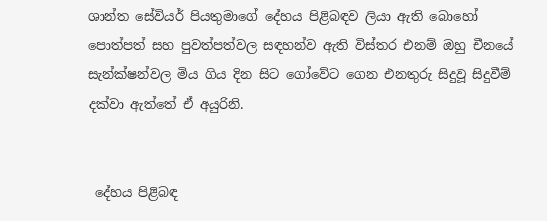ශාන්ත සේවියර් පියතුමාගේ දේහය පිළිබඳව ලියා ඇති බොහෝ පොත්පත් සහ පුවත්පත්වල සඳහන්ව ඇති විස්තර එනම් ඔහු චීනයේ සැන්ක්ෂන්වල මිය ගිය දින සිට ගෝවේට ගෙන එනතුරු සිදුවූ සිදුවීම් දක්වා ඇත්තේ ඒ අයුරිනි.


 දේහය පිළිබඳ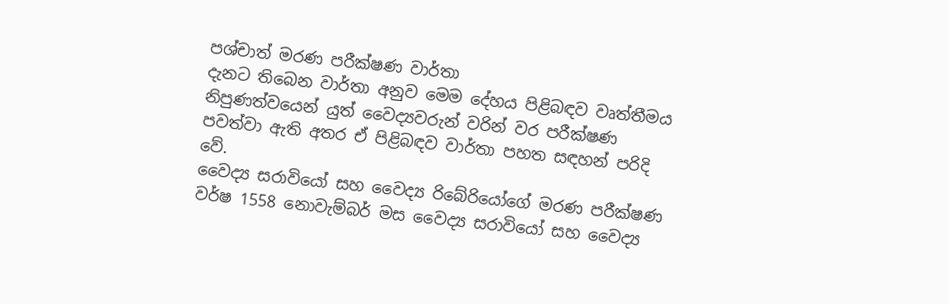පශ්චාත් මරණ පරීක්ෂණ වාර්තා
දැනට තිබෙන වාර්තා අනුව මෙම දේහය පිළිබඳව වෘත්තීමය නිපුණත්වයෙන් යුත් වෛද්‍යවරුන් වරින් වර පරීක්ෂණ පවත්වා ඇති අතර ඒ පිළිබඳව වාර්තා පහත සඳහන් පරිදි වේ.
වෛද්‍ය සරාවියෝ සහ වෛද්‍ය රිබේරියෝගේ මරණ පරීක්ෂණ
වර්ෂ 1558 නොවැම්බර් මස වෛද්‍ය සරාවියෝ සහ වෛද්‍ය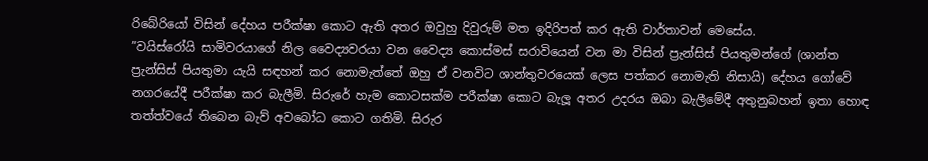රිබේරියෝ විසින් දේහය පරීක්ෂා කොට ඇති අතර ඔවුහු දිවුරුම් මත ඉදිරිපත් කර ඇති වාර්තාවන් මෙසේය.
”වයිස්රෝයි සාමිවරයාගේ නිල වෛද්‍යවරයා වන වෛද්‍ය කොස්මස් සරාවියෙන් වන මා විසින් ප්‍රැන්සිස් පියතුමන්ගේ (ශාන්ත ප්‍රැන්සිස් පියතුමා යැයි සඳහන් කර නොමැත්තේ ඔහු ඒ වනවිට ශාන්තුවරයෙක් ලෙස පත්කර නොමැති නිසායි) දේහය ගෝවේ නගරයේදී පරීක්ෂා කර බැලීමි. සිරුරේ හැම කොටසක්ම පරීක්ෂා කොට බැලූ අතර උදරය ඔබා බැලීමේදී අතුනුබහන් ඉතා හොඳ තත්ත්වයේ තිබෙන බැව් අවබෝධ කොට ගතිමි. සිරුර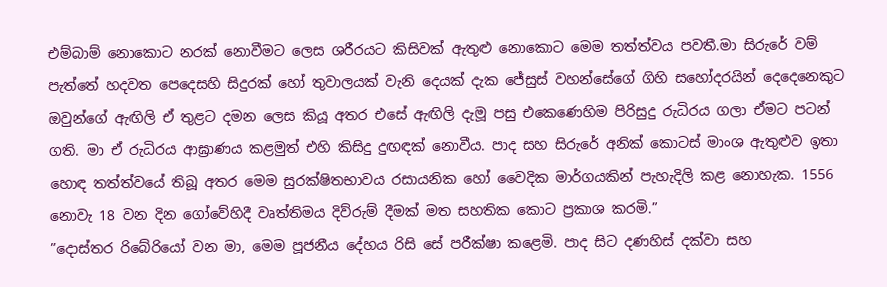එම්බාම් නොකොට නරක් නොවීමට ලෙස ශරීරයට කිසිවක් ඇතුළු නොකොට මෙම තත්ත්වය පවතී.මා සිරුරේ වම් පැත්තේ හදවත පෙදෙසහි සිදුරක් හෝ තුවාලයක් වැනි දෙයක් දැක ජේසුස් වහන්සේගේ ගිහි සහෝදරයින් දෙදෙනෙකුට ඔවුන්ගේ ඇඟිලි ඒ තුළට දමන ලෙස කියූ අතර එසේ ඇඟිලි දැමූ පසු එකෙණෙහිම පිරිසුදු රුධිරය ගලා ඒමට පටන් ගති. මා ඒ රුධිරය ආඝ්‍රාණය කළමුත් එහි කිසිදු දුඟඳක් නොවීය. පාද සහ සිරුරේ අනික් කොටස් මාංශ ඇතුළුව ඉතා හොඳ තත්ත්වයේ තිබූ අතර මෙම සුරක්ෂිතභාවය රසායනික හෝ වෛදික මාර්ගයකින් පැහැදිලි කළ නොහැක. 1556 නොවැ 18 වන දින ගෝවේහිදී වෘත්තිමය දිව්රුම් දීමක් මත සහතික කොට ප්‍රකාශ කරමි.”
”දොස්තර රිබේරියෝ වන මා, මෙම පූජනීය දේහය රිසි සේ පරීක්ෂා කළෙමි. පාද සිට දණහිස් දක්වා සහ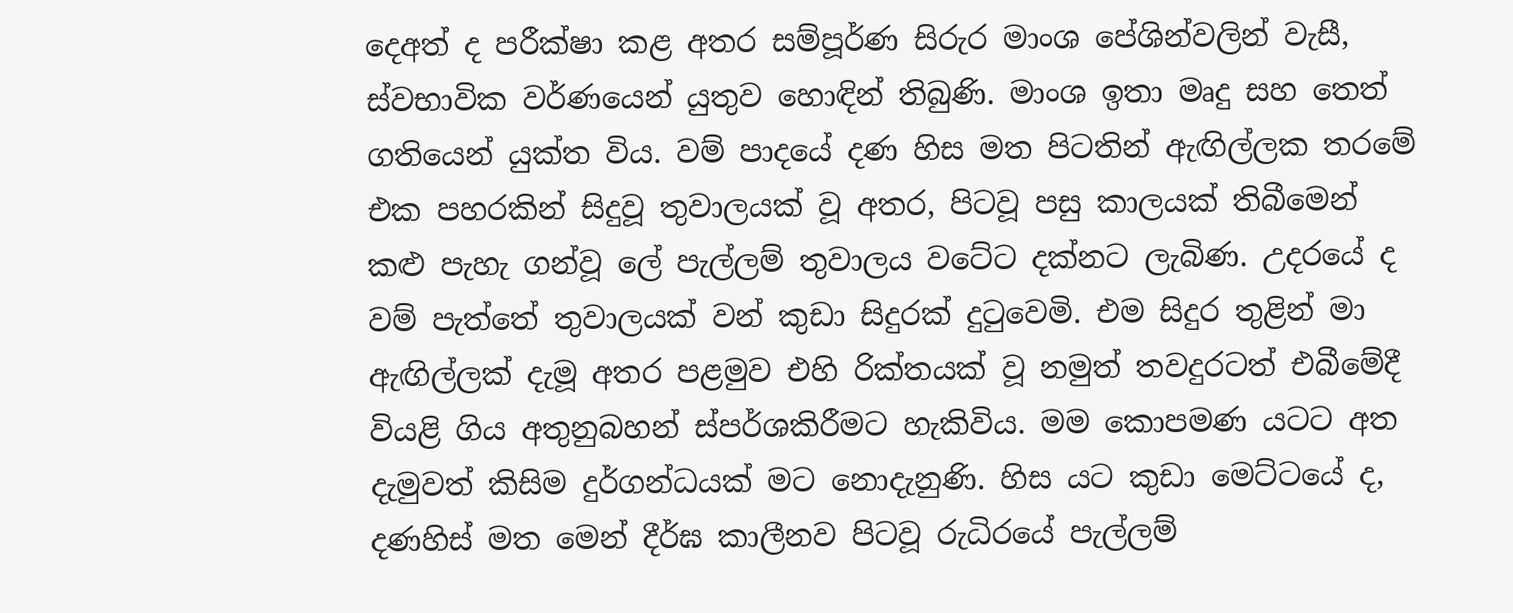දෙඅත් ද පරීක්ෂා කළ අතර සම්පූර්ණ සිරුර මාංශ පේශින්වලින් වැසී, ස්වභාවික වර්ණයෙන් යුතුව හොඳින් තිබුණි. මාංශ ඉතා මෘදු සහ තෙත් ගතියෙන් යුක්ත විය. වම් පාදයේ දණ හිස මත පිටතින් ඇඟිල්ලක තරමේ එක පහරකින් සිදුවූ තුවාලයක් වූ අතර, පිටවූ පසු කාලයක් තිබීමෙන් කළු පැහැ ගන්වූ ලේ පැල්ලම් තුවාලය වටේට දක්නට ලැබිණ. උදරයේ ද වම් පැත්තේ තුවාලයක් වන් කුඩා සිදුරක් දුටුවෙමි. එම සිදුර තුළින් මා ඇඟිල්ලක් දැමූ අතර පළමුව එහි රික්තයක් වූ නමුත් තවදුරටත් එබීමේදී වියළි ගිය අතුනුබහන් ස්පර්ශකිරීමට හැකිවිය. මම කොපමණ යටට අත දැමුවත් කිසිම දුර්ගන්ධයක් මට නොදැනුණි. හිස යට කුඩා මෙට්ටයේ ද, දණහිස් මත මෙන් දීර්ඝ කාලීනව පිටවූ රුධිරයේ පැල්ලම්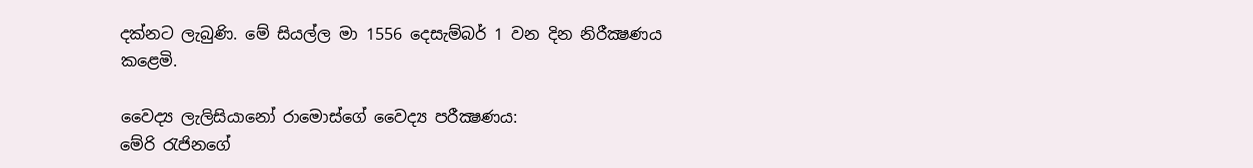දක්නට ලැබුණි. මේ සියල්ල මා 1556 දෙසැම්බර් 1 වන දින නිරීක්‍ෂණය කළෙමි.

වෛද්‍ය ලැලිසියානෝ රාමොස්ගේ වෛද්‍ය පරීක්‍ෂණය:
මේරි රැජිනගේ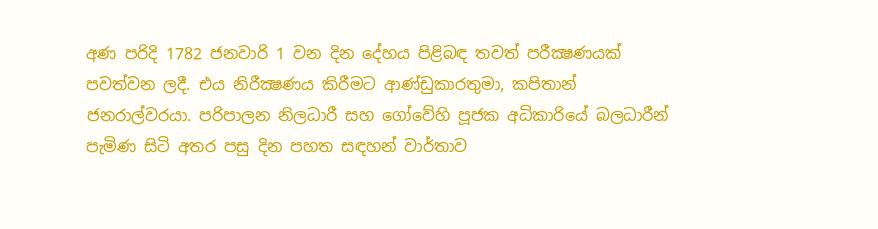අණ පරිදි 1782 ජනවාරි 1 වන දින දේහය පිළිබඳ තවත් පරීක්‍ෂණයක් පවත්වන ලදී. එය නිරීක්‍ෂණය කිරීමට ආණ්ඩුකාරතුමා, කපිතාන් ජනරාල්වරයා. පරිපාලන නිලධාරී සහ ගෝවේහි පූජක අධිකාරියේ බලධාරීන් පැමිණ සිටි අතර පසු දින පහත සඳහන් වාර්තාව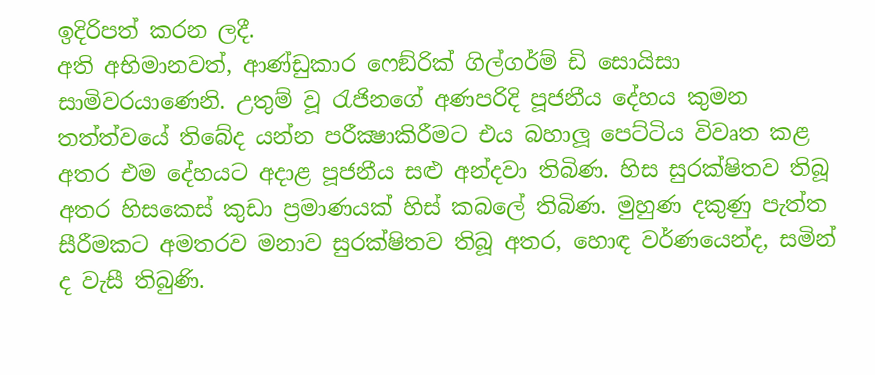ඉදිරිපත් කරන ලදී.
අති අභිමානවත්, ආණ්ඩුකාර ෆෙඞ්රික් ගිල්ගර්ම් ඩි සොයිසා සාමිවරයාණෙනි. උතුම් වූ රැජිනගේ අණපරිදි පූජනීය දේහය කුමන තත්ත්වයේ තිබේද යන්න පරීක්‍ෂාකිරීමට එය බහාලූ පෙට්ටිය විවෘත කළ අතර එම දේහයට අදාළ පූජනීය සළු අන්දවා තිබිණ. හිස සුරක්ෂිතව තිබූ අතර හිසකෙස් කුඩා ප්‍රමාණයක් හිස් කබලේ තිබිණ. මුහුණ දකුණු පැත්ත සීරීමකට අමතරව මනාව සුරක්ෂිතව තිබූ අතර, හොඳ වර්ණයෙන්ද, සමින් ද වැසී තිබුණි.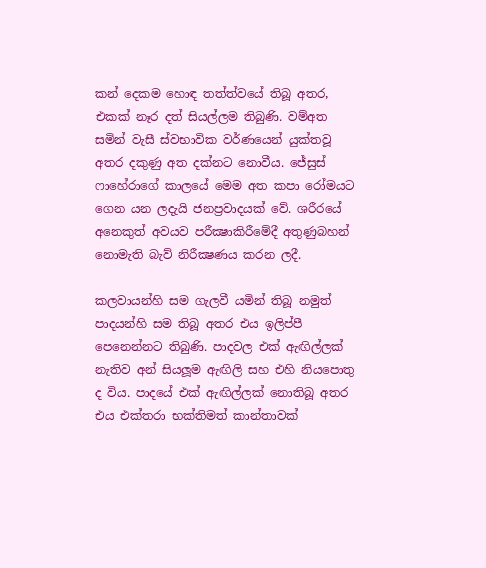කන් දෙකම හොඳ තත්ත්වයේ තිබූ අතර, එකක් නෑර දත් සියල්ලම තිබුණි. වම්අත සමින් වැසී ස්වභාවික වර්ණයෙන් යුක්තවූ අතර දකුණු අත දක්නට නොවීය. ජේසුස් ෆාහේරාගේ කාලයේ මෙම අත කපා රෝමයට ගෙන යන ලදැයි ජනප්‍රවාදයක් වේ. ශරීරයේ අනෙකුත් අවයව පරීක්‍ෂාකිරීමේදී අතුණුබහන් නොමැති බැව් නිරීක්‍ෂණය කරන ලදී.

කලවායන්හි සම ගැලවී යමින් තිබූ නමුත් පාදයන්හි සම තිබූ අතර එය ඉලිප්පී පෙනෙන්නට තිබුණි. පාදවල එක් ඇඟිල්ලක් නැතිව අන් සියලූම ඇඟිලි සහ එහි නියපොතු ද විය. පාදයේ එක් ඇඟිල්ලක් නොතිබූ අතර එය එක්තරා භක්තිමත් කාන්තාවක්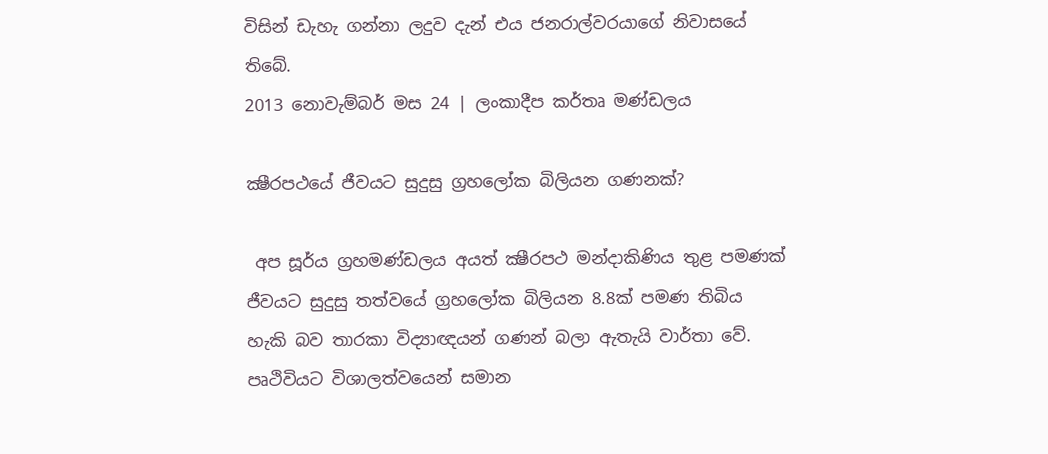විසින් ඩැහැ ගන්නා ලදුව දැන් එය ජනරාල්වරයාගේ නිවාසයේ තිබේ.
2013 නොවැම්බර් මස 24 | ලංකාදීප කර්තෘ මණ්ඩලය

ක්‍ෂීරපථයේ ජීවයට සුදුසු ග්‍රහලෝක බිලියන ගණනක්?

 අප සූර්ය ග්‍රහමණ්ඩලය අයත් ක්‍ෂීරපථ මන්දාකිණිය තුළ පමණක් ජීවයට සුදුසු තත්වයේ ග්‍රහලෝක බිලියන 8.8ක් පමණ තිබිය හැකි බව තාරකා විද්‍යාඥයන් ගණන් බලා ඇතැයි වාර්තා වේ.
පෘථිවියට විශාලත්වයෙන් සමාන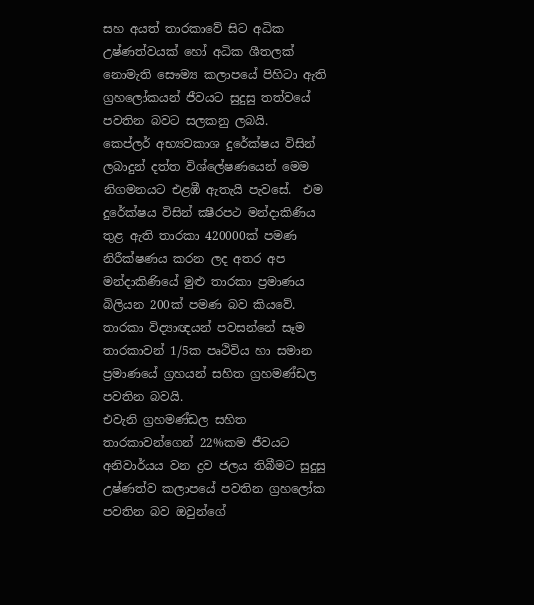සහ අයත් තාරකාවේ සිට අධික උෂ්ණත්වයක් හෝ අධික ශීතලක් නොමැති සෞම්‍ය කලාපයේ පිහිටා ඇති ග්‍රහලෝකයන් ජීවයට සුදුසු තත්වයේ පවතින බවට සලකනු ලබයි.
කෙප්ලර් අභ්‍යවකාශ දුරේක්ෂය විසින් ලබාදුන් දත්ත විශ්ලේෂණයෙන් මෙම නිගමනයට එළඹී ඇතැයි පැවසේ.  එම දුරේක්ෂය විසින් ක්‍ෂීරපථ මන්දාකිණිය තුළ ඇති තාරකා 420000ක් පමණ නිරීක්ෂණය කරන ලද අතර අප මන්දාකිණියේ මුළු තාරකා ප්‍රමාණය බිලියන 200ක් පමණ බව කියවේ.
තාරකා විද්‍යාඥයන් පවසන්නේ සෑම තාරකාවන් 1/5ක පෘථිවිය හා සමාන ප්‍රමාණයේ ග්‍රහයන් සහිත ග්‍රහමණ්ඩල පවතින බවයි.
එවැනි ග්‍රහමණ්ඩල සහිත තාරකාවන්ගෙන් 22%කම ජීවයට අනිවාර්යය වන ද්‍රව ජලය තිබීමට සුදුසු උෂ්ණත්ව කලාපයේ පවතින ග්‍රහලෝක පවතින බව ඔවුන්ගේ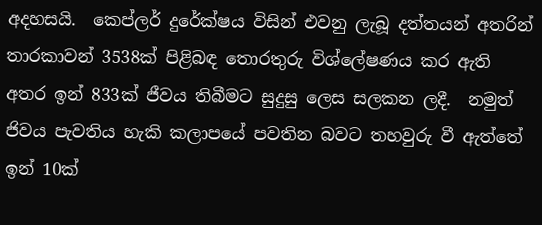අදහසයි.  කෙප්ලර් දුරේක්ෂය විසින් එවනු ලැබූ දත්තයන් අතරින් තාරකාවන් 3538ක් පිළිබඳ තොරතුරු විශ්ලේෂණය කර ඇති අතර ඉන් 833ක් ජීවය තිබීමට සුදුසු ලෙස සලකන ලදී.  නමුත් ජිවය පැවතිය හැකි කලාපයේ පවතින බවට තහවුරු වී ඇත්තේ ඉන් 10ක්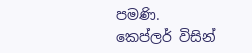පමණි.
කෙප්ලර් විසින්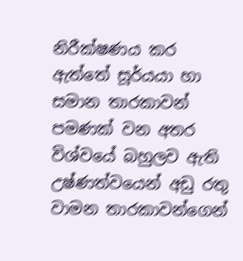නිරීක්ෂණය කර ඇත්තේ සූර්යයා හා සමාන තාරකාවන් පමණක් වන අතර විශ්වයේ බහුලව ඇති උෂ්ණත්වයෙන් අඩු රතු වාමන තාරකාවන්ගෙන්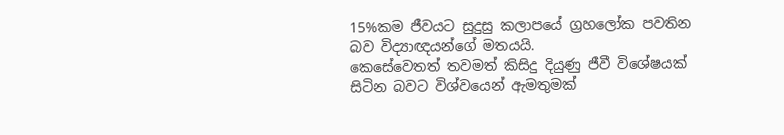15%කම ජීවයට සුදුසු කලාපයේ ග්‍රහලෝක පවතින බව විද්‍යාඥයන්ගේ මතයයි.
කෙසේවෙතත් තවමත් කිසිදු දියුණු ජීවී විශේෂයක් සිටින බවට විශ්වයෙන් ඇමතුමක්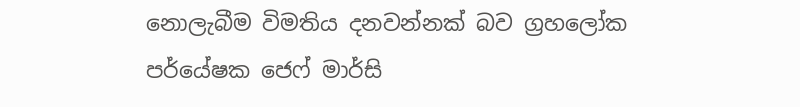නොලැබීම විමතිය දනවන්නක් බව ග්‍රහලෝක පර්යේෂක ජෙෆ් මාර්සි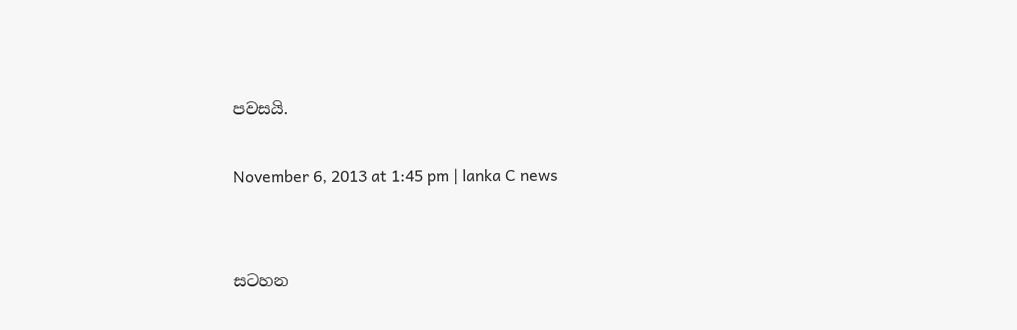පවසයි.

November 6, 2013 at 1:45 pm | lanka C news


සටහන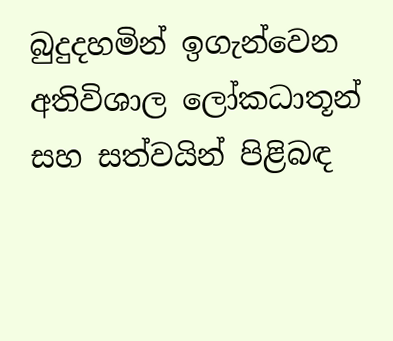බුදුදහමින් ඉගැන්වෙන අතිවිශාල ලෝකධාතූන් සහ සත්වයින් පිළිබඳ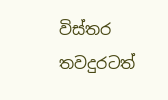විස්තර තවදුරටත්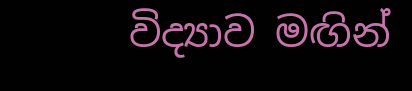විද්‍යාව මඟින්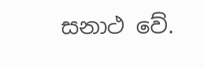සනාථ වේ.